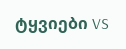ტყვიები VS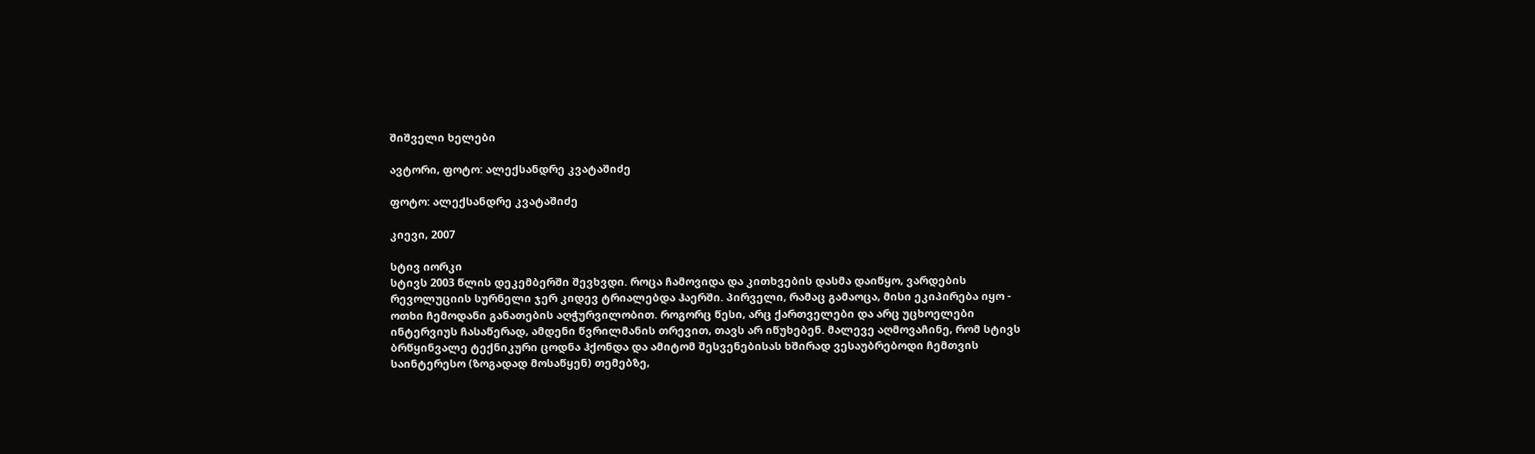შიშველი ხელები

ავტორი, ფოტო: ალექსანდრე კვატაშიძე

ფოტო: ალექსანდრე კვატაშიძე

კიევი, 2007

სტივ იორკი
სტივს 2003 წლის დეკემბერში შევხვდი. როცა ჩამოვიდა და კითხვების დასმა დაიწყო, ვარდების რევოლუციის სურნელი ჯერ კიდევ ტრიალებდა ჰაერში. პირველი, რამაც გამაოცა, მისი ეკიპირება იყო - ოთხი ჩემოდანი განათების აღჭურვილობით. როგორც წესი, არც ქართველები და არც უცხოელები ინტერვიუს ჩასაწერად, ამდენი წვრილმანის თრევით, თავს არ იწუხებენ. მალევე აღმოვაჩინე, რომ სტივს ბრწყინვალე ტექნიკური ცოდნა ჰქონდა და ამიტომ შესვენებისას ხშირად ვესაუბრებოდი ჩემთვის საინტერესო (ზოგადად მოსაწყენ) თემებზე,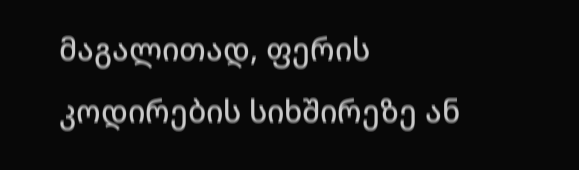მაგალითად, ფერის კოდირების სიხშირეზე ან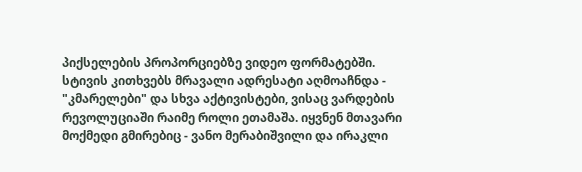პიქსელების პროპორციებზე ვიდეო ფორმატებში.
სტივის კითხვებს მრავალი ადრესატი აღმოაჩნდა - "კმარელები" და სხვა აქტივისტები, ვისაც ვარდების რევოლუციაში რაიმე როლი ეთამაშა. იყვნენ მთავარი მოქმედი გმირებიც - ვანო მერაბიშვილი და ირაკლი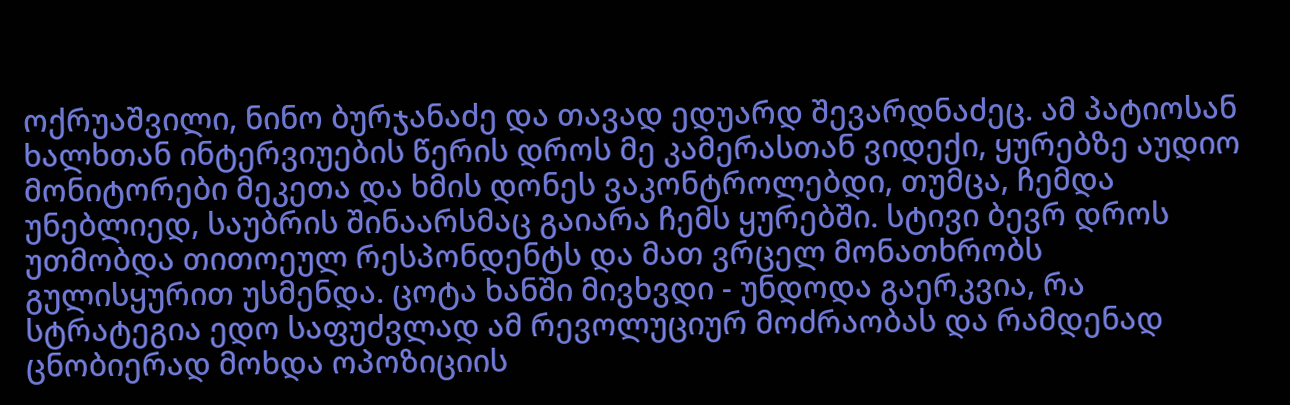ოქრუაშვილი, ნინო ბურჯანაძე და თავად ედუარდ შევარდნაძეც. ამ პატიოსან ხალხთან ინტერვიუების წერის დროს მე კამერასთან ვიდექი, ყურებზე აუდიო მონიტორები მეკეთა და ხმის დონეს ვაკონტროლებდი, თუმცა, ჩემდა უნებლიედ, საუბრის შინაარსმაც გაიარა ჩემს ყურებში. სტივი ბევრ დროს უთმობდა თითოეულ რესპონდენტს და მათ ვრცელ მონათხრობს გულისყურით უსმენდა. ცოტა ხანში მივხვდი - უნდოდა გაერკვია, რა სტრატეგია ედო საფუძვლად ამ რევოლუციურ მოძრაობას და რამდენად ცნობიერად მოხდა ოპოზიციის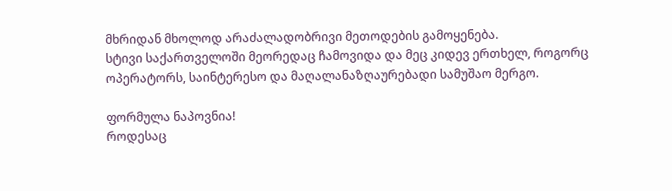მხრიდან მხოლოდ არაძალადობრივი მეთოდების გამოყენება.
სტივი საქართველოში მეორედაც ჩამოვიდა და მეც კიდევ ერთხელ, როგორც ოპერატორს, საინტერესო და მაღალანაზღაურებადი სამუშაო მერგო.

ფორმულა ნაპოვნია!
როდესაც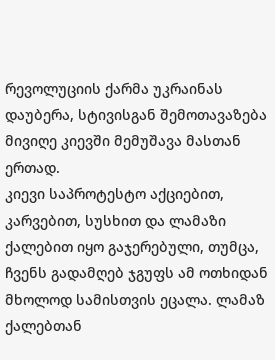რევოლუციის ქარმა უკრაინას დაუბერა, სტივისგან შემოთავაზება მივიღე კიევში მემუშავა მასთან ერთად.
კიევი საპროტესტო აქციებით, კარვებით, სუსხით და ლამაზი ქალებით იყო გაჯერებული, თუმცა, ჩვენს გადამღებ ჯგუფს ამ ოთხიდან მხოლოდ სამისთვის ეცალა. ლამაზ ქალებთან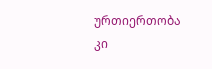ურთიერთობა კი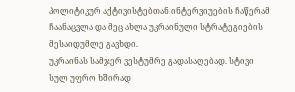პოლიტიკურ აქტივისტებთან ინტერვიუების ჩაწერამ ჩაანაცვლა და მეც ახლა უკრაინული სტრატეგიების მესაიდუმლე გავხდი.
უკრაინას სამჯერ ვესტუმრე გადასაღებად. სტივი სულ უფრო ხშირად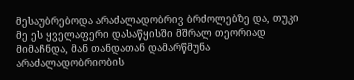მესაუბრებოდა არაძალადობრივ ბრძოლებზე და, თუკი მე ეს ყველაფერი დასაწყისში მშრალ თეორიად მიმაჩნდა, მან თანდათან დამარწმუნა არაძალადობრიობის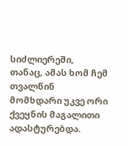სიძლიერეში, თანაც, ამას ხომ ჩემ თვალწინ მომხდარი უკვე ორი ქვეყნის მაგალითი ადასტურებდა.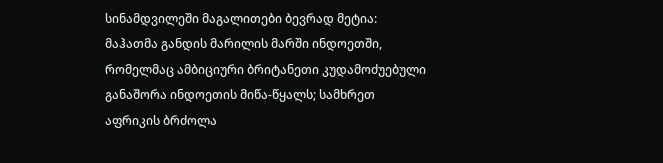სინამდვილეში მაგალითები ბევრად მეტია: მაჰათმა განდის მარილის მარში ინდოეთში, რომელმაც ამბიციური ბრიტანეთი კუდამოძუებული განაშორა ინდოეთის მიწა-წყალს; სამხრეთ აფრიკის ბრძოლა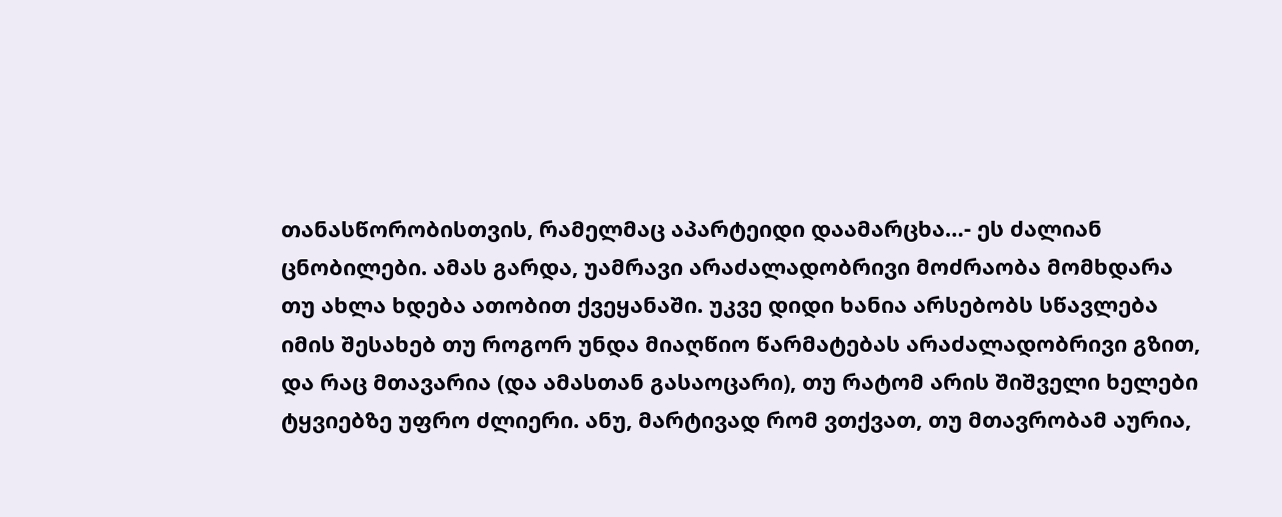თანასწორობისთვის, რამელმაც აპარტეიდი დაამარცხა…- ეს ძალიან ცნობილები. ამას გარდა, უამრავი არაძალადობრივი მოძრაობა მომხდარა თუ ახლა ხდება ათობით ქვეყანაში. უკვე დიდი ხანია არსებობს სწავლება იმის შესახებ თუ როგორ უნდა მიაღწიო წარმატებას არაძალადობრივი გზით, და რაც მთავარია (და ამასთან გასაოცარი), თუ რატომ არის შიშველი ხელები ტყვიებზე უფრო ძლიერი. ანუ, მარტივად რომ ვთქვათ, თუ მთავრობამ აურია,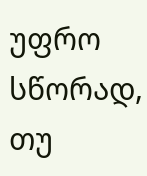უფრო სწორად, თუ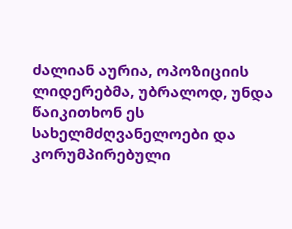ძალიან აურია, ოპოზიციის ლიდერებმა, უბრალოდ, უნდა წაიკითხონ ეს სახელმძღვანელოები და კორუმპირებული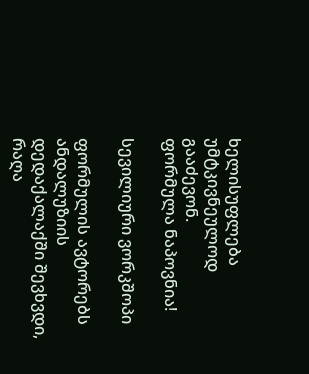ხელისუფლება უმტკივნეულოდ გააძევონ.
ფორმულა ნაპოვნია!

სევილიური ვორკშოპი

ფორმულის ავტორებს ანდალუზიის დედაქალაქში შევხვდი, რაღა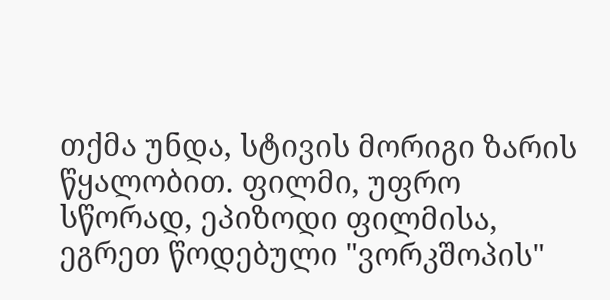თქმა უნდა, სტივის მორიგი ზარის წყალობით. ფილმი, უფრო სწორად, ეპიზოდი ფილმისა, ეგრეთ წოდებული "ვორკშოპის"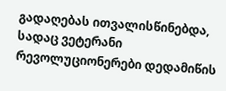გადაღებას ითვალისწინებდა, სადაც ვეტერანი რევოლუციონერები დედამიწის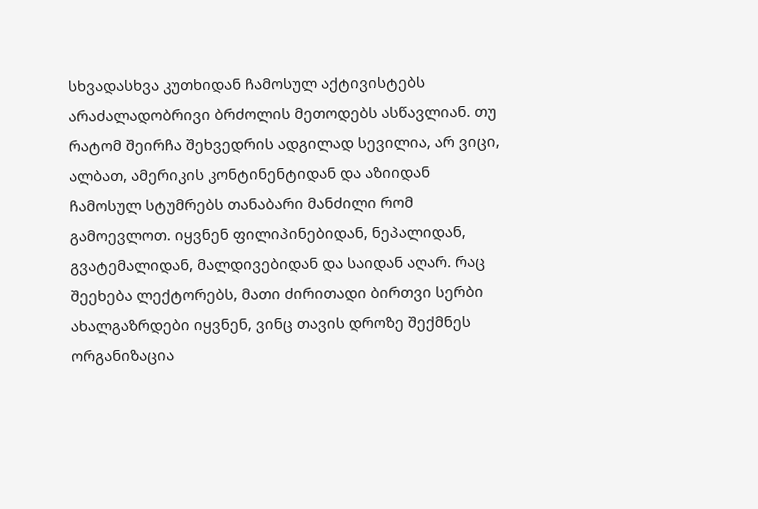სხვადასხვა კუთხიდან ჩამოსულ აქტივისტებს არაძალადობრივი ბრძოლის მეთოდებს ასწავლიან. თუ რატომ შეირჩა შეხვედრის ადგილად სევილია, არ ვიცი, ალბათ, ამერიკის კონტინენტიდან და აზიიდან ჩამოსულ სტუმრებს თანაბარი მანძილი რომ გამოევლოთ. იყვნენ ფილიპინებიდან, ნეპალიდან, გვატემალიდან, მალდივებიდან და საიდან აღარ. რაც შეეხება ლექტორებს, მათი ძირითადი ბირთვი სერბი ახალგაზრდები იყვნენ, ვინც თავის დროზე შექმნეს ორგანიზაცია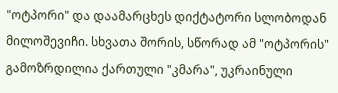"ოტპორი" და დაამარცხეს დიქტატორი სლობოდან მილოშევიჩი. სხვათა შორის, სწორად ამ "ოტპორის" გამოზრდილია ქართული "კმარა", უკრაინული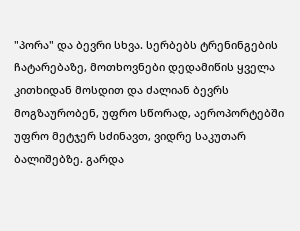"პორა" და ბევრი სხვა. სერბებს ტრენინგების ჩატარებაზე, მოთხოვნები დედამიწის ყველა კითხიდან მოსდით და ძალიან ბევრს მოგზაურობენ, უფრო სწორად, აეროპორტებში უფრო მეტჯერ სძინავთ, ვიდრე საკუთარ ბალიშებზე. გარდა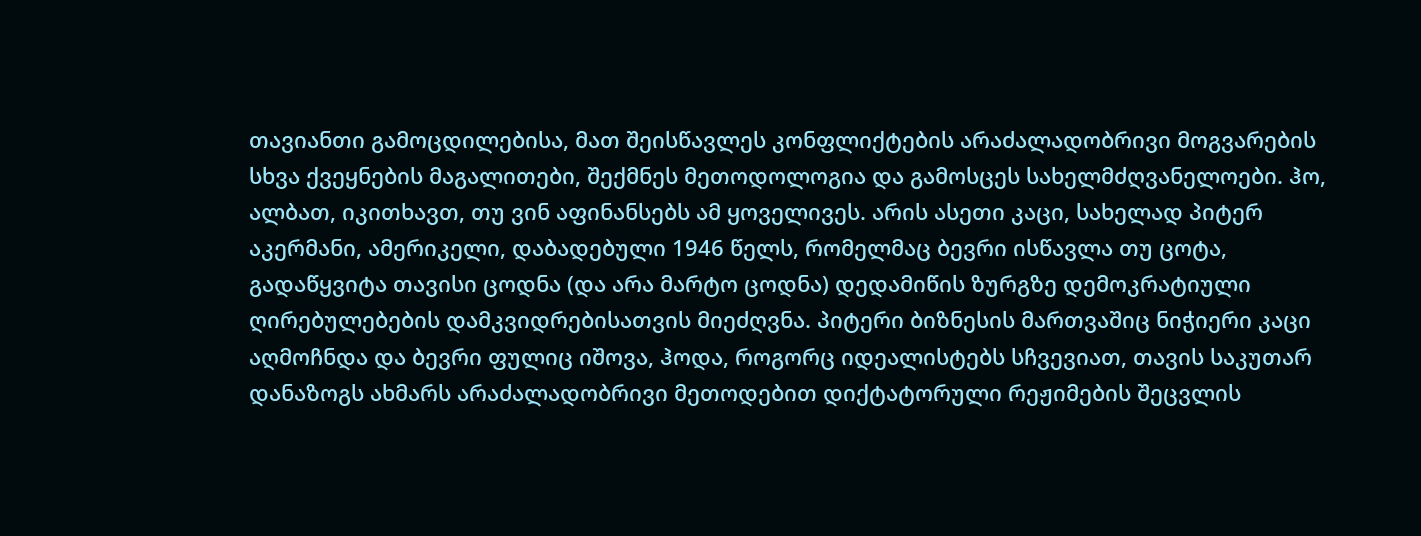თავიანთი გამოცდილებისა, მათ შეისწავლეს კონფლიქტების არაძალადობრივი მოგვარების სხვა ქვეყნების მაგალითები, შექმნეს მეთოდოლოგია და გამოსცეს სახელმძღვანელოები. ჰო, ალბათ, იკითხავთ, თუ ვინ აფინანსებს ამ ყოველივეს. არის ასეთი კაცი, სახელად პიტერ აკერმანი, ამერიკელი, დაბადებული 1946 წელს, რომელმაც ბევრი ისწავლა თუ ცოტა, გადაწყვიტა თავისი ცოდნა (და არა მარტო ცოდნა) დედამიწის ზურგზე დემოკრატიული ღირებულებების დამკვიდრებისათვის მიეძღვნა. პიტერი ბიზნესის მართვაშიც ნიჭიერი კაცი აღმოჩნდა და ბევრი ფულიც იშოვა, ჰოდა, როგორც იდეალისტებს სჩვევიათ, თავის საკუთარ დანაზოგს ახმარს არაძალადობრივი მეთოდებით დიქტატორული რეჟიმების შეცვლის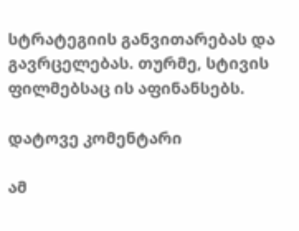სტრატეგიის განვითარებას და გავრცელებას. თურმე, სტივის ფილმებსაც ის აფინანსებს.

დატოვე კომენტარი

ამ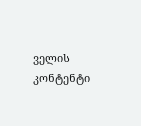ველის კონტენტი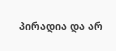პირადია და არ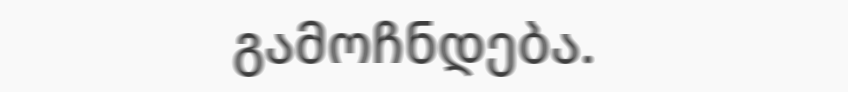გამოჩნდება.